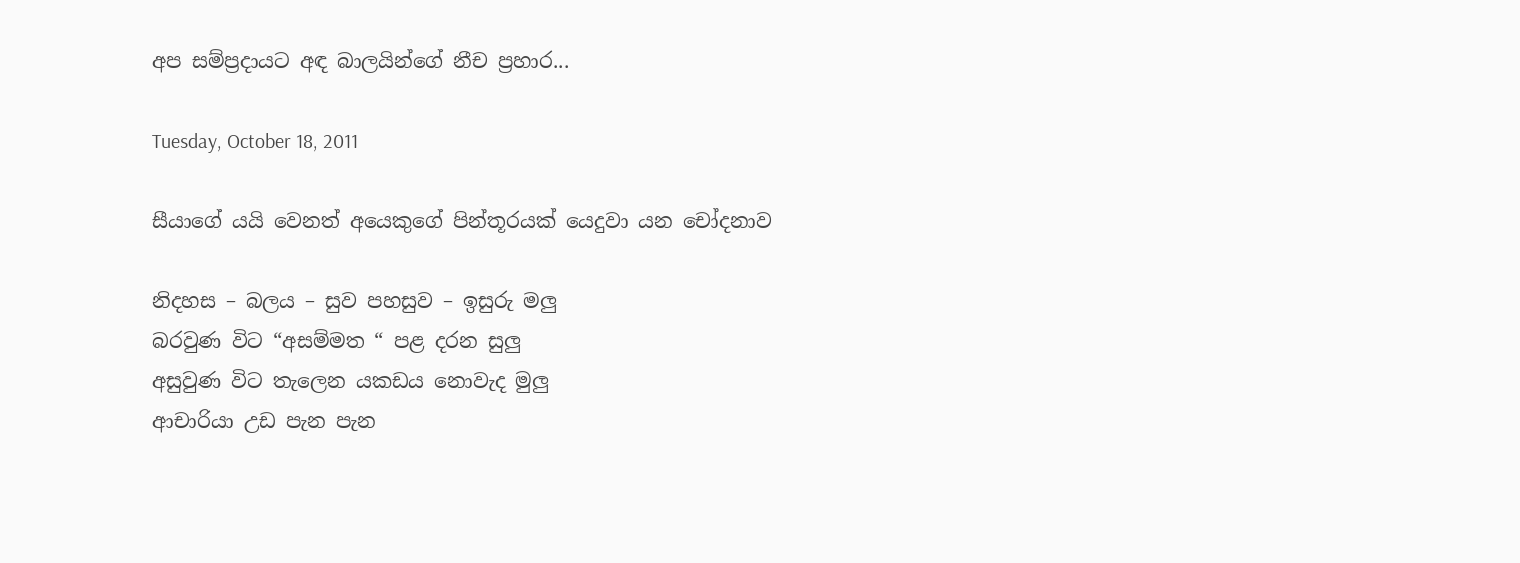අප සම්ප්‍රදායට අඳ බාලයින්ගේ නීච ප්‍රහාර...

Tuesday, October 18, 2011

සීයාගේ යයි වෙනත් අයෙකුගේ පින්තූරයක් යෙදුවා යන චෝදනාව

නිදහස – බලය – සුව පහසුව – ඉසුරු මලු
බරවුණ විට “අසම්මත “ පළ දරන සුලු
අසුවුණ විට තැලෙන යකඩය නොවැද මුලු
ආචාරියා උඩ පැන පැන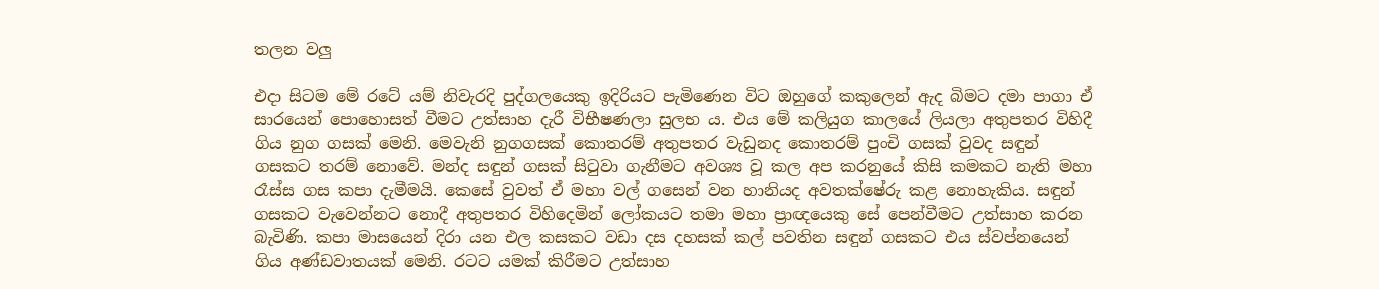තලන වලු

එදා සිටම මේ රටේ යම් නිවැරදි පුද්ගලයෙකු ඉදිරියට පැමිණෙන විට ඔහුගේ කකුලෙන් ඇද බිමට දමා පාගා ඒ සාරයෙන් පොහොසත් වීමට උත්සාහ දැරී විභීෂණලා සුලභ ය. එය මේ කලියුග කාලයේ ලියලා අතුපතර විහිදී ගිය නුග ගසක් මෙනි. මෙවැනි නුගගසක් කොතරම් අතුපතර වැඩුනද කොතරම් පුංචි ගසක් වුවද සඳුන් ගසකට තරම් නොවේ. මන්ද සඳුන් ගසක් සිටුවා ගැනීමට අවශ්‍ය වූ කල අප කරනුයේ කිසි කමකට නැති මහා රෑස්ස ගස කපා දැමීමයි. කෙසේ වුවත් ඒ මහා වල් ගසෙන් වන හානියද අවතක්ෂේරු කළ නොහැකිය. සඳුන් ගසකට වැවෙන්නට නොදී අතුපතර විහිදෙමින් ලෝකයට තමා මහා ප්‍රාඥයෙකු සේ පෙන්වීමට උත්සාහ කරන බැවිණි. කපා මාසයෙන් දිරා යන එල කසකට වඩා දස දහසක් කල් පවතින සඳුන් ගසකට එය ස්වප්නයෙන් ගිය අණ්ඩවාතයක් මෙනි. රටට යමක් කිරීමට උත්සාහ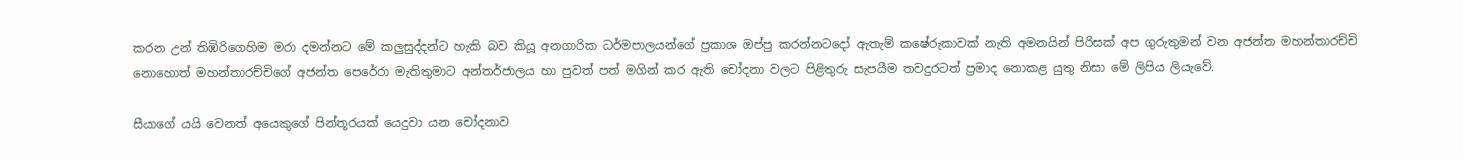කරන උන් තිඹිරිගෙහිම මරා දමන්නට මේ කලුසුද්දන්ට හැකි බව කියූ අනගාරික ධර්මපාලයන්ගේ ප්‍රකාශ ඔප්පු කරන්නටදෝ ඇතැම් කෂේරුකාවක් නැති අමනයින් පිරිසක් අප ගුරුතුමන් වන අජන්ත මහන්තාරච්චි නොහොත් මහන්තාරච්චිගේ අජන්ත පෙරේරා මැතිතුමාට අන්තර්ජාලය හා පුවත් පත් මගින් කර ඇති චෝදනා වලට පිළිතුරු සැපයීම තවදුරටත් ප්‍රමාද නොකළ යුතු නිසා මේ ලිපිය ලියැවේ.

සීයාගේ යයි වෙනත් අයෙකුගේ පින්තූරයක් යෙදුවා යන චෝදනාව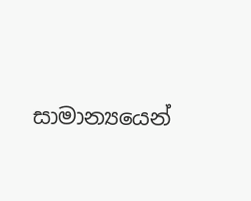සාමාන්‍යයෙන්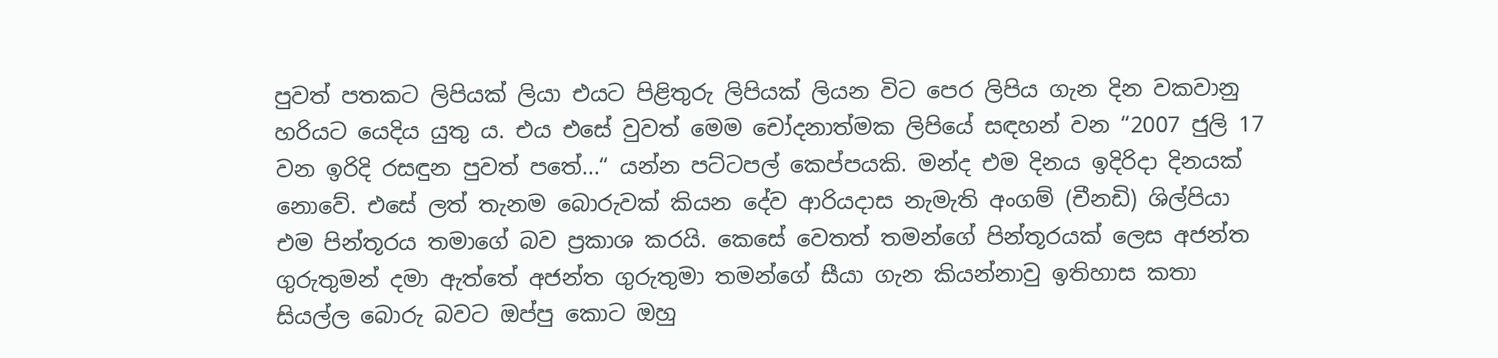පුවත් පතකට ලිපියක් ලියා එයට පිළිතුරු ලිපියක් ලියන විට පෙර ලිපිය ගැන දින වකවානු හරියට යෙදිය යුතු ය. එය එසේ වුවත් මෙම චෝදනාත්මක ලිපියේ සඳහන් වන “2007 ජුලි 17 වන ඉරිදි රසඳුන පුවත් පතේ...“ යන්න පට්ටපල් කෙප්පයකි. මන්ද එම දිනය ඉදිරිදා දිනයක් නොවේ. එසේ ලත් තැනම බොරුවක් කියන දේව ආරියදාස නැමැති අංගම් (චීනඩි) ශිල්පියා එම පින්තූරය තමාගේ බව ප්‍රකාශ කරයි. කෙසේ වෙතත් තමන්ගේ පින්තූරයක් ලෙස අජන්ත ගුරුතුමන් දමා ඇත්තේ අජන්ත ගුරුතුමා තමන්ගේ සීයා ගැන කියන්නාවු ඉතිහාස කතා සියල්ල බොරු බවට ඔප්පු කොට ඔහු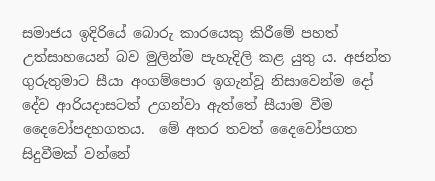සමාජය ඉදිරියේ බොරු කාරයෙකු කිරීමේ පහත් උත්සාහයෙන් බව මුලින්ම පැහැදිලි කළ යුතු ය. අජන්ත ගුරුතුමාට සීයා අංගම්පොර ඉගැන්වූ නිසාවෙන්ම දෝ දේව ආරියදාසටත් උගන්වා ඇත්තේ සීයාම වීම දෛවෝපදහගතය.  මේ අතර තවත් දෛවෝපගත සිදුවීමක් වන්නේ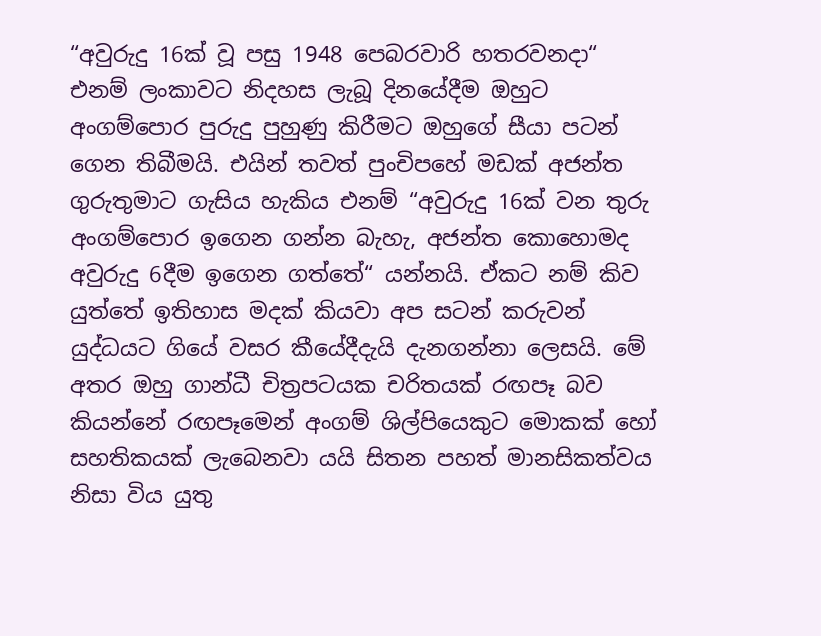“අවුරුදු 16ක් වූ පසු 1948 පෙබරවාරි හතරවනදා“ එනම් ලංකාවට නිදහස ලැබූ දිනයේදීම ඔහුට අංගම්පොර පුරුදු පුහුණු කිරීමට ඔහුගේ සීයා පටන් ගෙන තිබීමයි. එයින් තවත් පුංචිපහේ මඩක් අජන්ත ගුරුතුමාට ගැසිය හැකිය එනම් “අවුරුදු 16ක් වන තුරු අංගම්පොර ඉගෙන ගන්න බැහැ, අජන්ත කොහොමද අවුරුදු 6දීම ඉගෙන ගත්තේ“ යන්නයි. ඒකට නම් කිව යුත්තේ ඉතිහාස මදක් කියවා අප සටන් කරුවන් යුද්ධයට ගියේ වසර කීයේදීදැයි දැනගන්නා ලෙසයි. මේ අතර ඔහු ගාන්ධී චිත්‍රපටයක චරිතයක් රඟපෑ බව කියන්නේ රඟපෑමෙන් අංගම් ශිල්පියෙකුට මොකක් හෝ සහතිකයක් ලැබෙනවා යයි සිතන පහත් මානසිකත්වය නිසා විය යුතු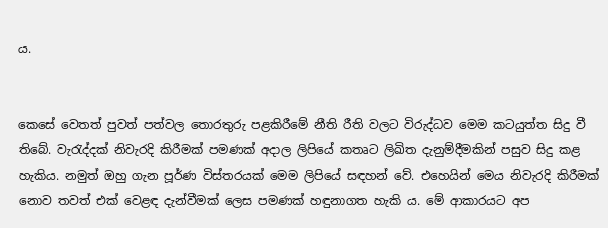ය.


කෙසේ වෙතත් පුවත් පත්වල තොරතුරු පළකිරීමේ නීති රීති වලට විරුද්ධව මෙම කටයුත්ත සිදු වී තිබේ. වැරැද්දක් නිවැරදි කිරීමක් පමණක් අදාල ලිපියේ කතෘට ලිඛිත දැනුම්දීමකින් පසුව සිදු කළ හැකිය. නමුත් ඔහු ගැන පූර්ණ විස්තරයක් මෙම ලිපියේ සඳහන් වේ. එහෙයින් මෙය නිවැරදි කිරීමක් නොව තවත් එක් වෙළඳ දැන්වීමක් ලෙස පමණක් හඳුනාගත හැකි ය. මේ ආකාරයට අප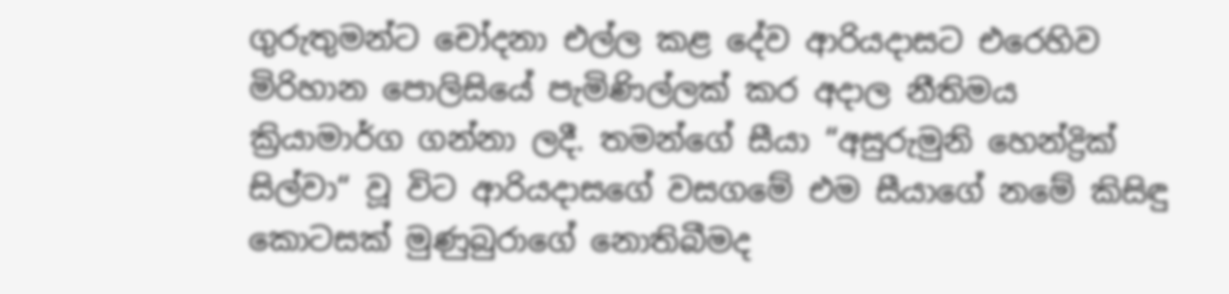ගුරුතුමන්ට චෝදනා එල්ල කළ දේව ආරියදාසට එරෙහිව මිරිහාන පොලිසියේ පැමිණිල්ලක් කර අදාල නීතිමය ක්‍රියාමාර්ග ගන්නා ලදී. තමන්ගේ සීයා “අසුරුමුනි හෙන්ද්‍රික් සිල්වා“ වූ විට ආරියදාසගේ වසගමේ එම සීයාගේ නමේ කිසිඳු කොටසක් මුණුබුරාගේ නොතිබීමද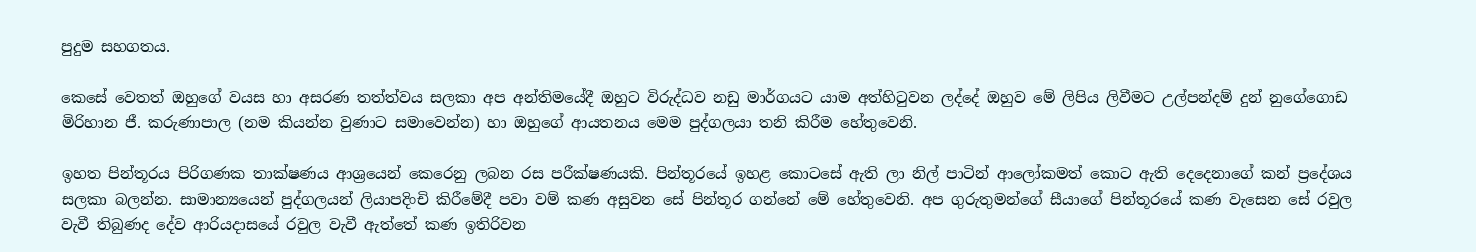පුදුම සහගතය.

කෙසේ වෙතත් ඔහුගේ වයස හා අසරණ තත්ත්වය සලකා අප අන්තිමයේදී ඔහුට විරුද්ධව නඩු මාර්ගයට යාම අත්හිටුවන ලද්දේ ඔහුව මේ ලිපිය ලිවීමට උල්පන්දම් දුන් නුගේගොඩ මිරිහාන ජී. කරුණාපාල (නම කියන්න වුණාට සමාවෙන්න) හා ඔහුගේ ආයතනය මෙම පුද්ගලයා තනි කිරීම හේතුවෙනි.

ඉහත පින්තූරය පිරිගණක තාක්ෂණය ආශ්‍රයෙන් කෙරෙනු ලබන රස පරීක්ෂණයකි. පින්තූරයේ ඉහළ කොටසේ ඇති ලා නිල් පාටින් ආලෝකමත් කොට ඇති දෙදෙනාගේ කන් ප්‍රදේශය සලකා බලන්න. සාමාන්‍යයෙන් පුද්ගලයන් ලියාපදිංචි කිරීමේදී පවා වම් කණ අසුවන සේ පින්තූර ගන්නේ මේ හේතුවෙනි. අප ගුරුතුමන්ගේ සීයාගේ පින්තූරයේ කණ වැසෙන සේ රවුල වැවී තිබුණද දේව ආරියදාසයේ රවුල වැවී ඇත්තේ කණ ඉතිරිවන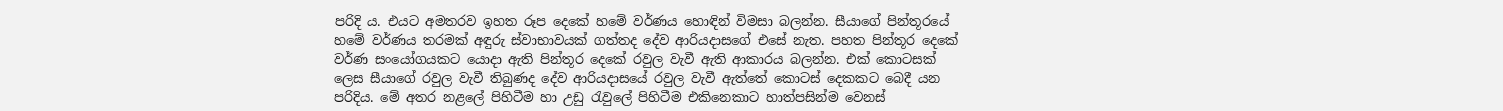පරිදි ය. එයට අමතරව ඉහත රූප දෙකේ හමේ වර්ණය හොඳින් විමසා බලන්න. සීයාගේ පින්තූරයේ හමේ වර්ණය තරමක් අඳුරු ස්වාභාවයක් ගත්තද දේව ආරියදාසගේ එසේ නැත. පහත පින්තූර දෙකේ වර්ණ සංයෝගයකට යොදා ඇති පින්තූර දෙකේ රවුල වැවී ඇති ආකාරය බලන්න. එක් කොටසක් ලෙස සීයාගේ රවුල වැවී තිබුණද දේව ආරියදාසයේ රවුල වැවී ඇත්තේ කොටස් දෙකකට බෙදී යන පරිදිය. මේ අතර නළලේ පිහිටීම හා උඩු රැවුලේ පිහිටීම එකිනෙකාට හාත්පසින්ම වෙනස්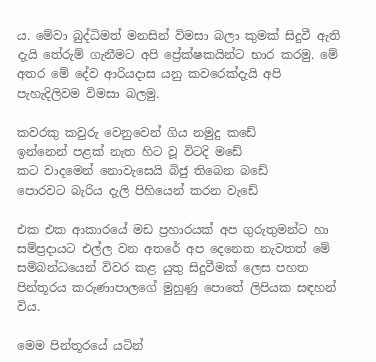ය. මේවා බුද්ධිමත් මනසින් විමසා බලා කුමක් සිදුවී ඇති දැයි තේරුම් ගැනීමට අපි ප්‍රේක්ෂකයින්ට භාර කරමු. මේ අතර මේ දේව ආරියදාස යනු කවරෙක්දැයි අපි පැහැදිලිවම විමසා බලමු.

කවරකු කවුරු වෙනුවෙන් ගිය නමුදු කඩේ
ඉන්නෙන් පළක් නැත හිට වූ විටදි මඩේ
කට වාදමෙන් නොවැසෙයි බිජු තිබෙන බඩේ
පොරවට බැරිය දැලි පිහියෙන් කරන වැඩේ

එක එක ආකාරයේ මඩ ප්‍රහාරයක් අප ගුරුතුමන්ට හා සම්ප්‍රදායට එල්ල වන අතරේ අප දෙනෙත නැවතත් මේ සම්බන්ධයෙන් විවර කළ යුතු සිදුවීමක් ලෙස පහත පින්තූරය කරුණාපාලගේ මුහුණු පොතේ ලිපියක සඳහන් විය.

මෙම පින්තූරයේ යටින්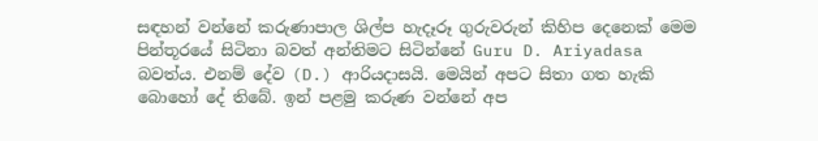සඳහන් වන්නේ කරුණාපාල ශිල්ප හැදෑරූ ගුරුවරුන් කිහිප දෙනෙක් මෙම පින්තූරයේ සිටිනා බවත් අන්තිමට සිටින්නේ Guru D. Ariyadasa බවත්ය. එනම් දේව (D.) ආරියදාසයි. මෙයින් අපට සිතා ගත හැකි බොහෝ දේ තිබේ. ඉන් පළමු කරුණ වන්නේ අප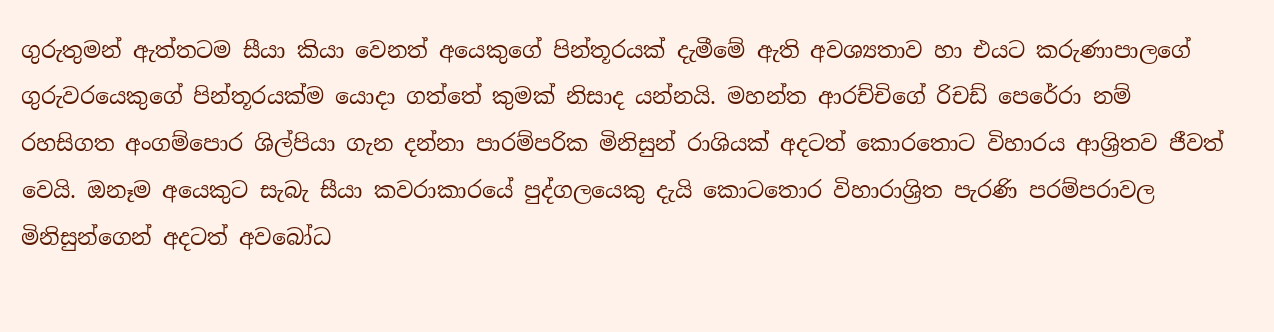ගුරුතුමන් ඇත්තටම සීයා කියා වෙනත් අයෙකුගේ පින්තූරයක් දැමීමේ ඇති අවශ්‍යතාව හා එයට කරුණාපාලගේ ගුරුවරයෙකුගේ පින්තූරයක්ම යොදා ගත්තේ කුමක් නිසාද යන්නයි. මහන්ත ආරච්චිගේ රිචඩ් පෙරේරා නම් රහසිගත අංගම්පොර ශිල්පියා ගැන දන්නා පාරම්පරික මිනිසුන් රාශියක් අදටත් කොරතොට විහාරය ආශ්‍රිතව ජීවත් වෙයි. ඔනෑම අයෙකුට සැබැ සීයා කවරාකාරයේ පුද්ගලයෙකු දැයි කොටතොර විහාරාශ්‍රිත පැරණි පරම්පරාවල මිනිසුන්ගෙන් අදටත් අවබෝධ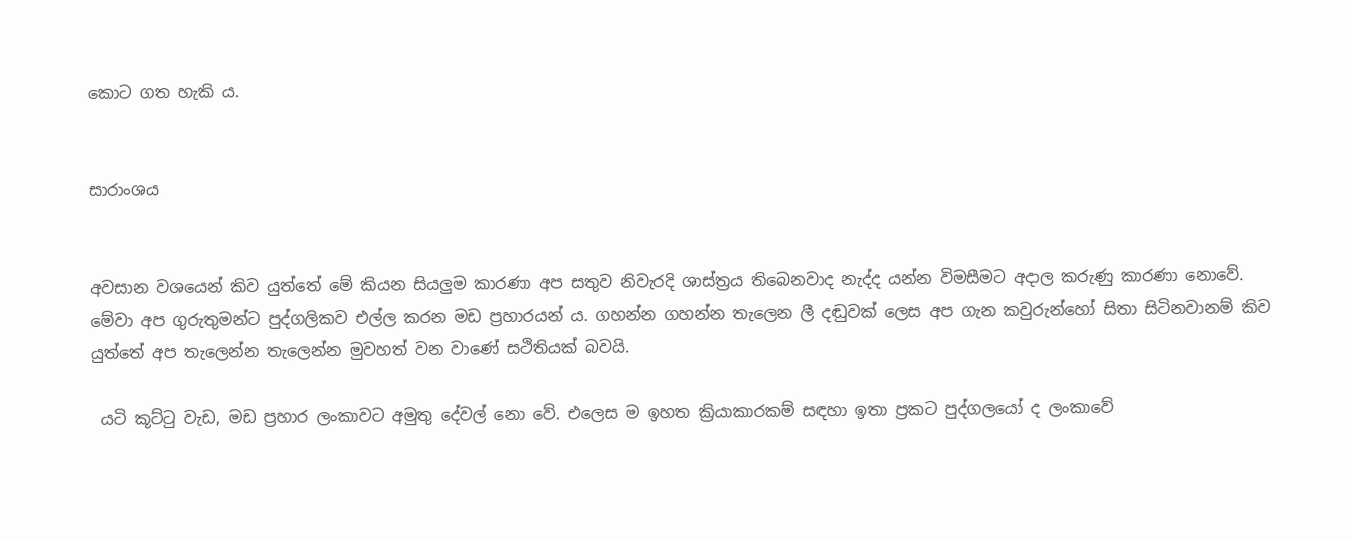කොට ගත හැකි ය.


සාරාංශය


අවසාන වශයෙන් කිව යුත්තේ මේ කියන සියලුම කාරණා අප සතුව නිවැරදි ශාස්ත්‍රය තිබෙනවාද නැද්ද යන්න විමසීමට අදාල කරුණු කාරණා නොවේ. මේවා අප ගුරුතුමන්ට පුද්ගලිකව එල්ල කරන මඩ ප්‍රහාරයන් ය. ගහන්න ගහන්න තැලෙන ලී දඬුවක් ලෙස අප ගැන කවුරුන්හෝ සිතා සිටිනවානම් කිව යුත්තේ අප තැලෙන්න තැලෙන්න මුවහත් වන වාණේ සථිතියක් බවයි.

 යටි කූට්ටු වැඩ, මඩ ප්‍රහාර ලංකාවට අමුතු දේවල් නො වේ. එලෙස ම ඉහත ක්‍රියාකාරකම් සඳහා ඉතා ප්‍රකට පුද්ගලයෝ ද ලංකාවේ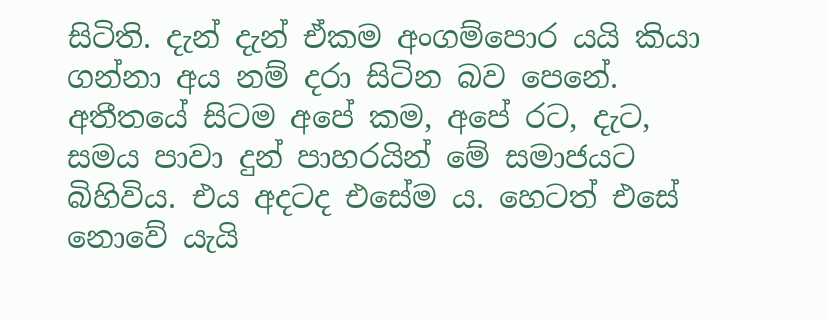සිටිති. දැන් දැන් ඒකම අංගම්පොර යයි කියා ගන්නා අය නම් දරා සිටින බව පෙනේ.  අතීතයේ සිටම අපේ කම, අපේ රට, දැට, සමය පාවා දුන් පාහරයින් මේ සමාජයට බිහිවිය. එය අදටද එසේම ය. හෙටත් එසේ නොවේ යැයි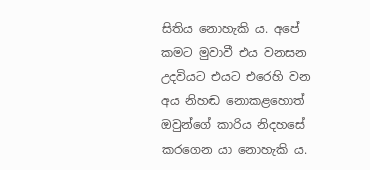සිතිය නොහැකි ය. අපේ කමට මුවාවී එය වනසන උදවියට එයට එරෙහි වන අය නිහඬ නොකළහොත් ඔවුන්ගේ කාරිය නිදහසේ කරගෙන යා නොහැකි ය.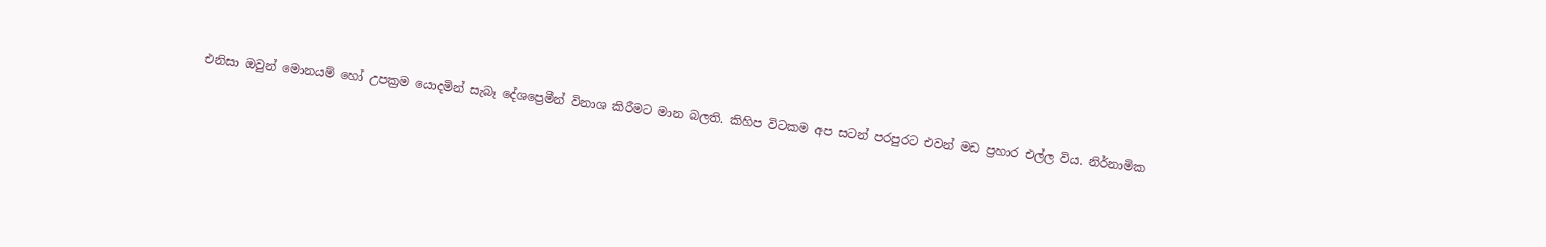එනිසා ඔවුන් මොනයම් හෝ උපක්‍රම යොදමින් සැබෑ දේශප්‍රෙමීන් විනාශ කිරීමට මාන බලති. කිහිප විටකම අප සටන් පරපුරට එවන් මඩ ප්‍රහාර එල්ල විය. නිර්නාමික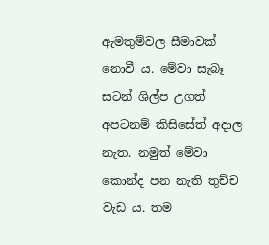ඇමතුම්වල සීමාවක් නොවී ය. මේවා සැබෑ සටන් ශිල්ප උගත් අපටනම් කිසිසේත් අදාල නැත. නමුත් මේවා කොන්ද පන නැති තුච්ච වැඩ ය. තම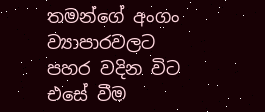තමන්ගේ අංගං ව්‍යාපාරවලට පහර වදින විට එසේ වීම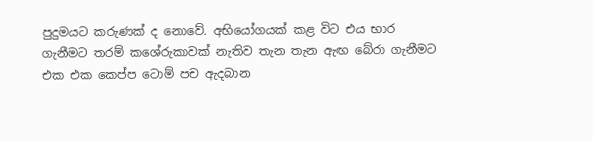පුදුමයට කරුණක් ද නොවේ. අභියෝගයක් කළ විට එය භාර ගැනීමට තරම් කශේරුකාවක් නැතිව තැන තැන ඇඟ බේරා ගැනීමට එක එක කෙප්ප ටොම් පච ඇදබාන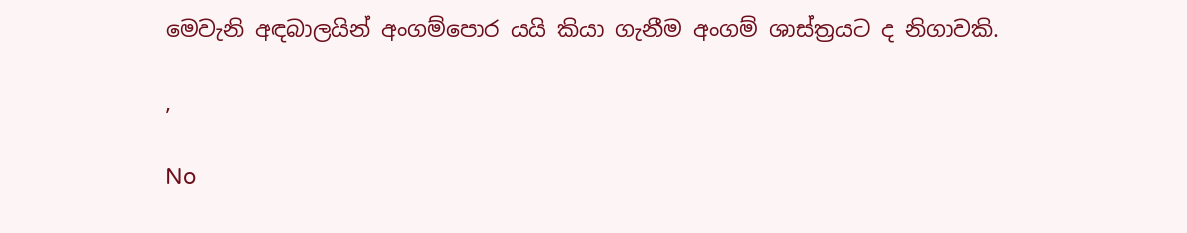මෙවැනි අඳබාලයින් අංගම්පොර යයි කියා ගැනීම අංගම් ශාස්ත්‍රයට ද නිගාවකි.

,

No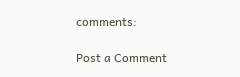comments:

Post a Comment